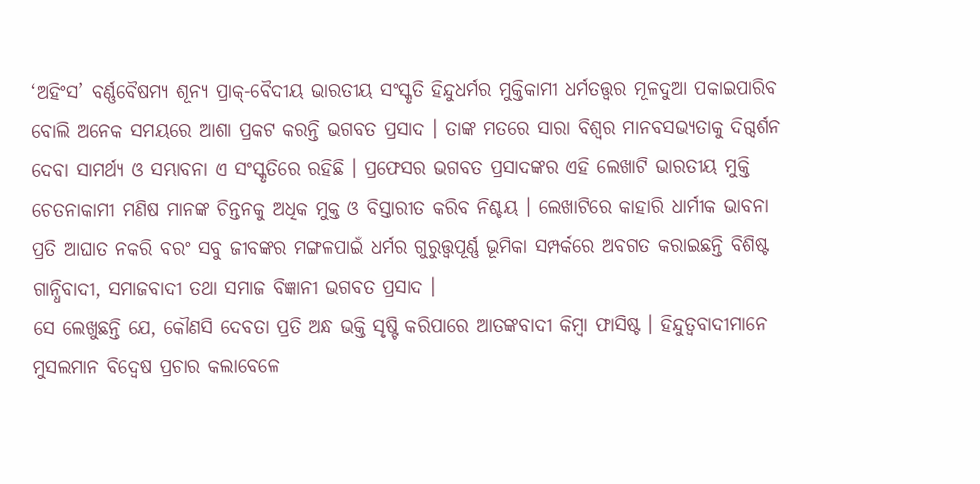‘ଅହିଂସ’ ବର୍ଣ୍ଣବୈଷମ୍ୟ ଶୂନ୍ୟ ପ୍ରାକ୍-ବୈଦୀୟ ଭାରତୀୟ ସଂସ୍କୃତି ହିନ୍ଦୁଧର୍ମର ମୁକ୍ତିକାମୀ ଧର୍ମତତ୍ତ୍ୱର ମୂଳଦୁଆ ପକାଇପାରିବ ବୋଲି ଅନେକ ସମୟରେ ଆଶା ପ୍ରକଟ କରନ୍ତି ଭଗବତ ପ୍ରସାଦ । ତାଙ୍କ ମତରେ ସାରା ବିଶ୍ୱର ମାନବସଭ୍ୟତାକୁ ଦିଗ୍ଦର୍ଶନ ଦେବା ସାମର୍ଥ୍ୟ ଓ ସମ୍ଭାବନା ଏ ସଂସ୍କୃତିରେ ରହିଛି । ପ୍ରଫେସର ଭଗବତ ପ୍ରସାଦଙ୍କର ଏହି ଲେଖାଟି ଭାରତୀୟ ମୁକ୍ତି ଚେତନାକାମୀ ମଣିଷ ମାନଙ୍କ ଚିନ୍ତନକୁ ଅଧିକ ମୁକ୍ତ ଓ ବିସ୍ତାରୀତ କରିବ ନିଶ୍ଚୟ । ଲେଖାଟିରେ କାହାରି ଧାର୍ମୀକ ଭାବନା ପ୍ରତି ଆଘାତ ନକରି ବରଂ ସବୁ ଜୀବଙ୍କର ମଙ୍ଗଳପାଇଁ ଧର୍ମର ଗୁରୁତ୍ତ୍ୱପୂର୍ଣ୍ଣ ଭୂମିକା ସମ୍ପର୍କରେ ଅବଗତ କରାଇଛନ୍ତି ବିଶିଷ୍ଟ ଗାନ୍ଧିବାଦୀ, ସମାଜବାଦୀ ତଥା ସମାଜ ବିଜ୍ଞାନୀ ଭଗବତ ପ୍ରସାଦ ।
ସେ ଲେଖୁଛନ୍ତି ଯେ, କୌଣସି ଦେବତା ପ୍ରତି ଅନ୍ଧ ଭକ୍ତି ସୃଷ୍ଟି କରିପାରେ ଆତଙ୍କବାଦୀ କିମ୍ବା ଫାସିଷ୍ଟ । ହିନ୍ଦୁତ୍ୱବାଦୀମାନେ ମୁସଲମାନ ବିଦ୍ୱେଷ ପ୍ରଚାର କଲାବେଳେ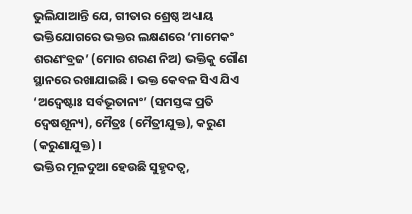ଭୁଲିଯାଆନ୍ତି ଯେ, ଗୀତାର ଶ୍ରେଷ୍ଠ ଅଧ୍ୟାୟ ଭକ୍ତିଯୋଗରେ ଭକ୍ତର ଲକ୍ଷଣରେ ‘ମାମେକଂ ଶରଣଂବ୍ରଜ’ (ମୋର ଶରଣ ନିଅ) ଭକ୍ତିକୁ ଗୌଣ ସ୍ଥାନରେ ରଖାଯାଇଛି । ଭକ୍ତ କେବଳ ସିଏ ଯିଏ ‘ଅଦ୍ୱେଷ୍ଟାଃ ସର୍ବଭୂତାନାଂ’ (ସମସ୍ତଙ୍କ ପ୍ରତି ଦ୍ୱେଷଶୂନ୍ୟ), ମୈତ୍ରଃ (ମୈତ୍ରୀଯୁକ୍ତ), କରୁଣ (କରୁଣାଯୁକ୍ତ) ।
ଭକ୍ତିର ମୂଳଦୁଆ ହେଉଛି ସୁହୃଦତ୍ୱ,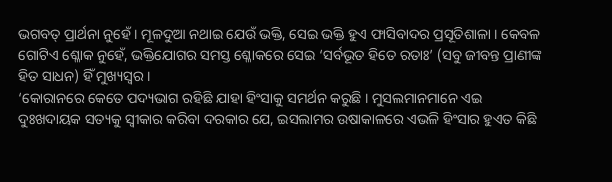ଭଗବତ୍ ପ୍ରାର୍ଥନା ନୁହେଁ । ମୂଳଦୁଆ ନଥାଇ ଯେଉଁ ଭକ୍ତି, ସେଇ ଭକ୍ତି ହୁଏ ଫାସିବାଦର ପ୍ରସୂତିଶାଳା । କେବଳ ଗୋଟିଏ ଶ୍ଳୋକ ନୁହେଁ, ଭକ୍ତିଯୋଗର ସମସ୍ତ ଶ୍ଳୋକରେ ସେଇ ‘ସର୍ବଭୂତ ହିତେ ରତାଃ’ (ସବୁ ଜୀବନ୍ତ ପ୍ରାଣୀଙ୍କ ହିତ ସାଧନ) ହିଁ ମୁଖ୍ୟସ୍ୱର ।
‘କୋରାନରେ କେତେ ପଦ୍ୟଭାଗ ରହିଛି ଯାହା ହିଂସାକୁ ସମର୍ଥନ କରୁଛି । ମୁସଲମାନମାନେ ଏଇ ଦୁଃଖଦାୟକ ସତ୍ୟକୁ ସ୍ୱୀକାର କରିବା ଦରକାର ଯେ, ଇସଲାମର ଉଷାକାଳରେ ଏଭଳି ହିଂସାର ହୁଏତ କିଛି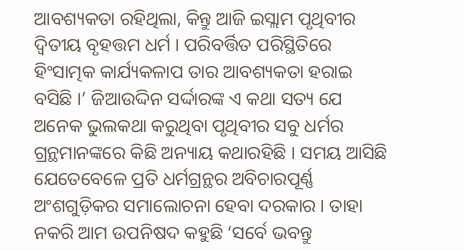ଆବଶ୍ୟକତା ରହିଥିଲା, କିନ୍ତୁ ଆଜି ଇସ୍ଲାମ ପୃଥିବୀର ଦ୍ୱିତୀୟ ବୃହତ୍ତମ ଧର୍ମ । ପରିବର୍ତ୍ତିତ ପରିସ୍ଥିତିରେ ହିଂସାତ୍ମକ କାର୍ଯ୍ୟକଳାପ ତାର ଆବଶ୍ୟକତା ହରାଇ ବସିଛି ।’ ଜିଆଉଦ୍ଦିନ ସର୍ଦ୍ଦାରଙ୍କ ଏ କଥା ସତ୍ୟ ଯେ ଅନେକ ଭୁଲକଥା କରୁଥିବା ପୃଥିବୀର ସବୁ ଧର୍ମର ଗ୍ରନ୍ଥମାନଙ୍କରେ କିଛି ଅନ୍ୟାୟ କଥାରହିଛି । ସମୟ ଆସିଛି ଯେତେବେଳେ ପ୍ରତି ଧର୍ମଗ୍ରନ୍ଥର ଅବିଚାରପୂର୍ଣ୍ଣ ଅଂଶଗୁଡ଼ିକର ସମାଲୋଚନା ହେବା ଦରକାର । ତାହା ନକରି ଆମ ଉପନିଷଦ କହୁଛି ‘ସର୍ବେ ଭବନ୍ତୁ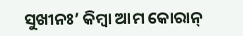ସୁଖୀନଃ’ କିମ୍ବା ଆମ କୋରାନ୍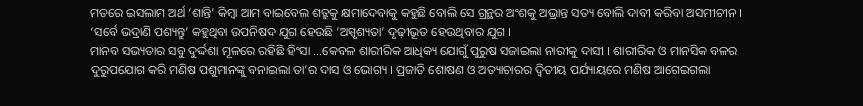ମତରେ ଇସଲାମ ଅର୍ଥ ‘ଶାନ୍ତି’ କିମ୍ବା ଆମ ବାଇବେଲ ଶତ୍ରୁକୁ କ୍ଷମାଦେବାକୁ କହୁଛି ବୋଲି ସେ ଗ୍ରନ୍ଥର ଅଂଶକୁ ଅଭ୍ରାନ୍ତ ସତ୍ୟ ବୋଲି ଦାବୀ କରିବା ଅସମୀଚୀନ । ‘ସର୍ବେ ଭଦ୍ରାଣି ପଶ୍ୟନ୍ତୁ’ କହୁଥିବା ଉପନିଷଦ ଯୁଗ ହେଉଛି ‘ଅସ୍ପୃଶ୍ୟତା’ ଦୃଢ଼ୀଭୂତ ହେଉଥିବାର ଯୁଗ ।
ମାନବ ସଭ୍ୟତାର ସବୁ ଦୁର୍ଦ୍ଦଶା ମୂଳରେ ରହିଛି ହିଂସା …କେବଳ ଶାରୀରିକ ଆଧିକ୍ୟ ଯୋଗୁଁ ପୁରୁଷ ସଜାଇଲା ନାରୀକୁ ଦାସୀ । ଶାରୀରିକ ଓ ମାନସିକ ବଳର ଦୁରୁପଯୋଗ କରି ମଣିଷ ପଶୁମାନଙ୍କୁ ବନାଇଲା ତା’ର ଦାସ ଓ ଭୋଗ୍ୟ । ପ୍ରଜାତି ଶୋଷଣ ଓ ଅତ୍ୟାଚାରର ଦ୍ୱିତୀୟ ପର୍ଯ୍ୟାୟରେ ମଣିଷ ଆଗେଇଗଲା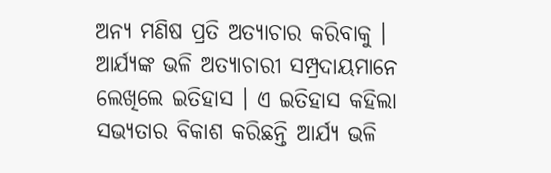ଅନ୍ୟ ମଣିଷ ପ୍ରତି ଅତ୍ୟାଚାର କରିବାକୁ । ଆର୍ଯ୍ୟଙ୍କ ଭଳି ଅତ୍ୟାଚାରୀ ସମ୍ପ୍ରଦାୟମାନେ ଲେଖିଲେ ଇତିହାସ । ଏ ଇତିହାସ କହିଲା ସଭ୍ୟତାର ବିକାଶ କରିଛନ୍ତି ଆର୍ଯ୍ୟ ଭଳି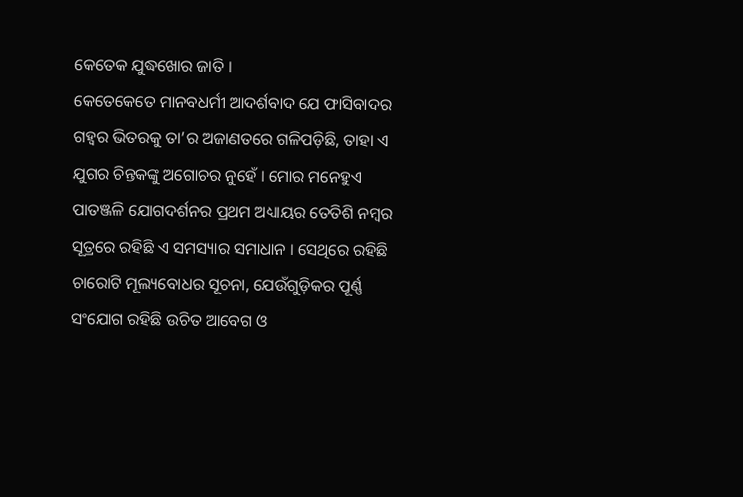କେତେକ ଯୁଦ୍ଧଖୋର ଜାତି ।
କେତେକେତେ ମାନବଧର୍ମୀ ଆଦର୍ଶବାଦ ଯେ ଫାସିବାଦର ଗହ୍ୱର ଭିତରକୁ ତା’ର ଅଜାଣତରେ ଗଳିପଡ଼ିଛି, ତାହା ଏ ଯୁଗର ଚିନ୍ତକଙ୍କୁ ଅଗୋଚର ନୁହେଁ । ମୋର ମନେହୁଏ ପାତଞ୍ଜଳି ଯୋଗଦର୍ଶନର ପ୍ରଥମ ଅଧ୍ୟାୟର ତେତିଶି ନମ୍ବର ସୂତ୍ରରେ ରହିଛି ଏ ସମସ୍ୟାର ସମାଧାନ । ସେଥିରେ ରହିଛି ଚାରୋଟି ମୂଲ୍ୟବୋଧର ସୂଚନା, ଯେଉଁଗୁଡ଼ିକର ପୂର୍ଣ୍ଣ ସଂଯୋଗ ରହିଛି ଉଚିତ ଆବେଗ ଓ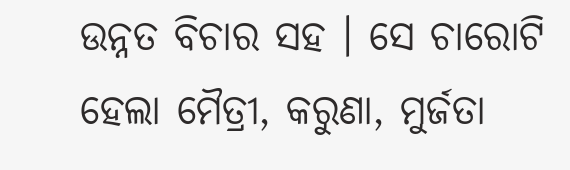ଉନ୍ନତ ବିଚାର ସହ । ସେ ଚାରୋଟି ହେଲା ମୈତ୍ରୀ, କରୁଣା, ମୁର୍ଜତା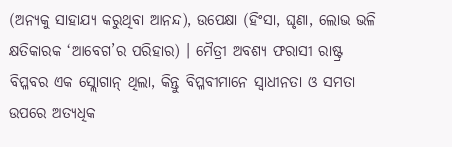(ଅନ୍ୟକୁ ସାହାଯ୍ୟ କରୁଥିବା ଆନନ୍ଦ), ଉପେକ୍ଷା (ହିଂସା, ଘୃଣା, ଲୋଭ ଭଳି କ୍ଷତିକାରକ ‘ଆବେଗ’ର ପରିହାର) । ମୈତ୍ରୀ ଅବଶ୍ୟ ଫରାସୀ ରାଷ୍ଟ୍ର ବିପ୍ଳବର ଏକ ସ୍ଲୋଗାନ୍ ଥିଲା, କିନ୍ତୁ ବିପ୍ଳବୀମାନେ ସ୍ୱାଧୀନତା ଓ ସମତା ଉପରେ ଅତ୍ୟଧିକ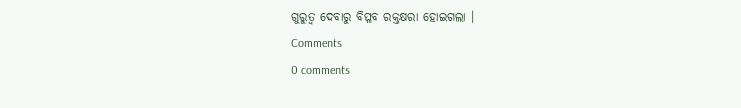ଗୁରୁତ୍ୱ ଦେବାରୁ ବିପ୍ଳବ ରକ୍ତକ୍ଷରା ହୋଇଗଲା ।
Comments
0 comments